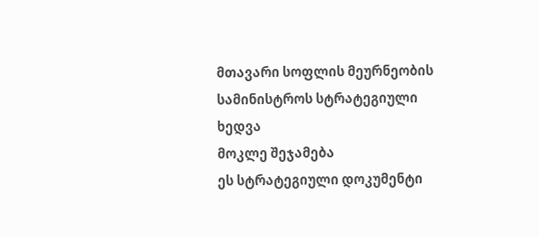მთავარი სოფლის მეურნეობის სამინისტროს სტრატეგიული ხედვა
მოკლე შეჯამება
ეს სტრატეგიული დოკუმენტი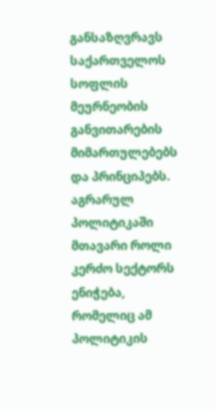განსაზღვრავს საქართველოს სოფლის მეურნეობის განვითარების მიმართულებებს და პრინციპებს. აგრარულ პოლიტიკაში მთავარი როლი კერძო სექტორს ენიჭება, რომელიც ამ პოლიტიკის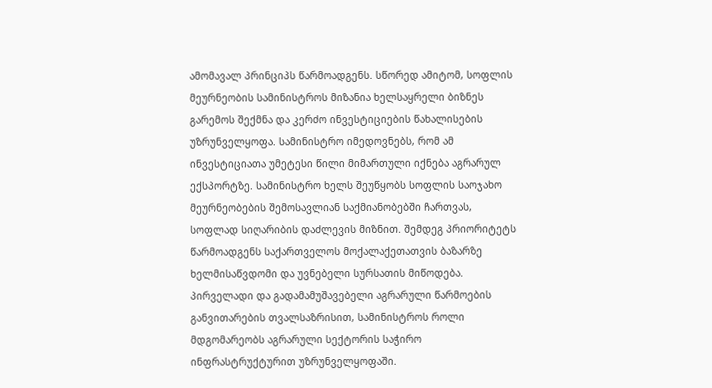ამომავალ პრინციპს წარმოადგენს. სწორედ ამიტომ, სოფლის მეურნეობის სამინისტროს მიზანია ხელსაყრელი ბიზნეს გარემოს შექმნა და კერძო ინვესტიციების წახალისების უზრუნველყოფა. სამინისტრო იმედოვნებს, რომ ამ ინვესტიციათა უმეტესი წილი მიმართული იქნება აგრარულ ექსპორტზე. სამინისტრო ხელს შეუწყობს სოფლის საოჯახო მეურნეობების შემოსავლიან საქმიანობებში ჩართვას, სოფლად სიღარიბის დაძლევის მიზნით. შემდეგ პრიორიტეტს წარმოადგენს საქართველოს მოქალაქეთათვის ბაზარზე ხელმისაწვდომი და უვნებელი სურსათის მიწოდება. პირველადი და გადამამუშავებელი აგრარული წარმოების განვითარების თვალსაზრისით, სამინისტროს როლი მდგომარეობს აგრარული სექტორის საჭირო ინფრასტრუქტურით უზრუნველყოფაში.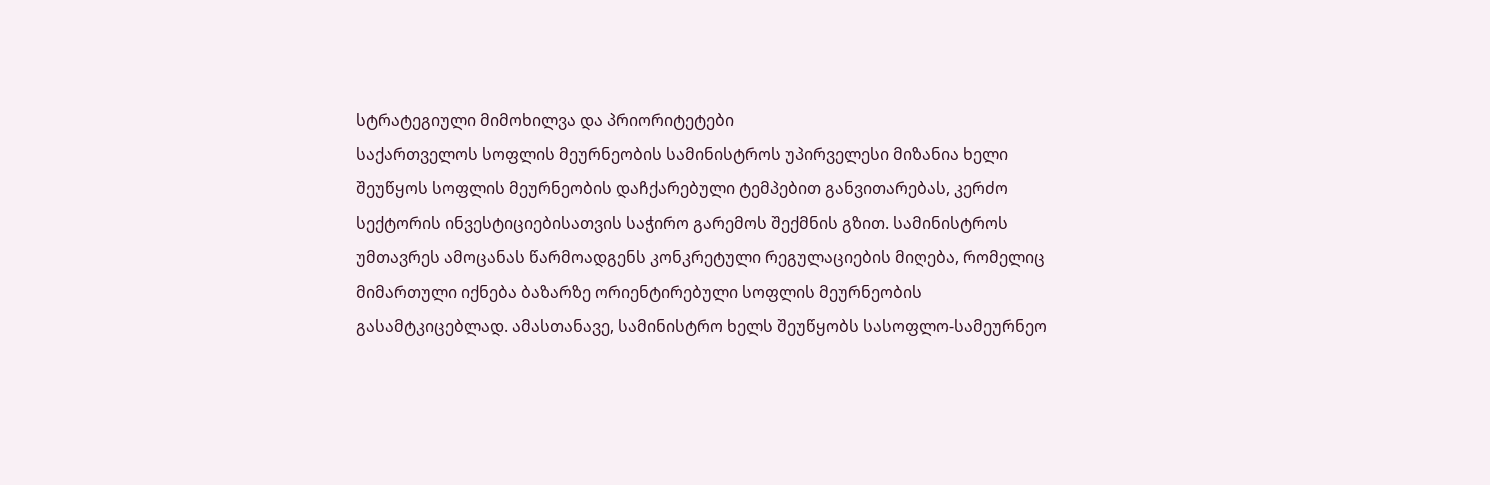სტრატეგიული მიმოხილვა და პრიორიტეტები
საქართველოს სოფლის მეურნეობის სამინისტროს უპირველესი მიზანია ხელი შეუწყოს სოფლის მეურნეობის დაჩქარებული ტემპებით განვითარებას, კერძო სექტორის ინვესტიციებისათვის საჭირო გარემოს შექმნის გზით. სამინისტროს უმთავრეს ამოცანას წარმოადგენს კონკრეტული რეგულაციების მიღება, რომელიც მიმართული იქნება ბაზარზე ორიენტირებული სოფლის მეურნეობის გასამტკიცებლად. ამასთანავე, სამინისტრო ხელს შეუწყობს სასოფლო-სამეურნეო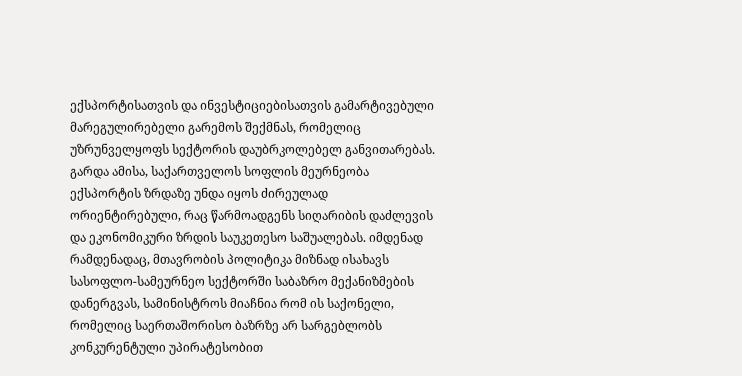ექსპორტისათვის და ინვესტიციებისათვის გამარტივებული მარეგულირებელი გარემოს შექმნას, რომელიც უზრუნველყოფს სექტორის დაუბრკოლებელ განვითარებას.
გარდა ამისა, საქართველოს სოფლის მეურნეობა ექსპორტის ზრდაზე უნდა იყოს ძირეულად ორიენტირებული, რაც წარმოადგენს სიღარიბის დაძლევის და ეკონომიკური ზრდის საუკეთესო საშუალებას. იმდენად რამდენადაც, მთავრობის პოლიტიკა მიზნად ისახავს სასოფლო-სამეურნეო სექტორში საბაზრო მექანიზმების დანერგვას, სამინისტროს მიაჩნია რომ ის საქონელი, რომელიც საერთაშორისო ბაზრზე არ სარგებლობს კონკურენტული უპირატესობით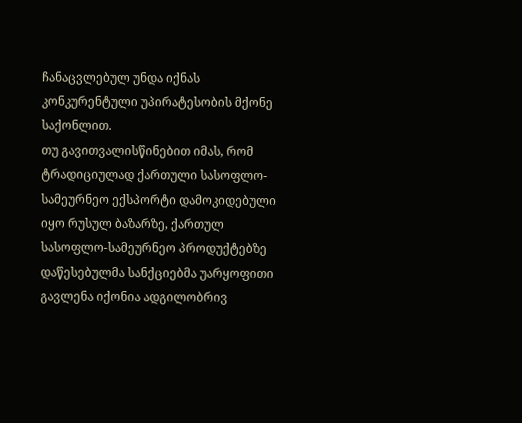ჩანაცვლებულ უნდა იქნას კონკურენტული უპირატესობის მქონე საქონლით.
თუ გავითვალისწინებით იმას, რომ ტრადიციულად ქართული სასოფლო-სამეურნეო ექსპორტი დამოკიდებული იყო რუსულ ბაზარზე, ქართულ სასოფლო-სამეურნეო პროდუქტებზე დაწესებულმა სანქციებმა უარყოფითი გავლენა იქონია ადგილობრივ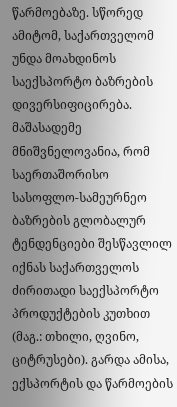წარმოებაზე. სწორედ ამიტომ, საქართველომ უნდა მოახდინოს საექსპორტო ბაზრების დივერსიფიცირება. მაშასადემე მნიშვნელოვანია, რომ საერთაშორისო სასოფლო-სამეურნეო ბაზრების გლობალურ ტენდენციები შესწავლილ იქნას საქართველოს ძირითადი საექსპორტო პროდუქტების კუთხით (მაგ.: თხილი, ღვინო, ციტრუსები). გარდა ამისა, ექსპორტის და წარმოების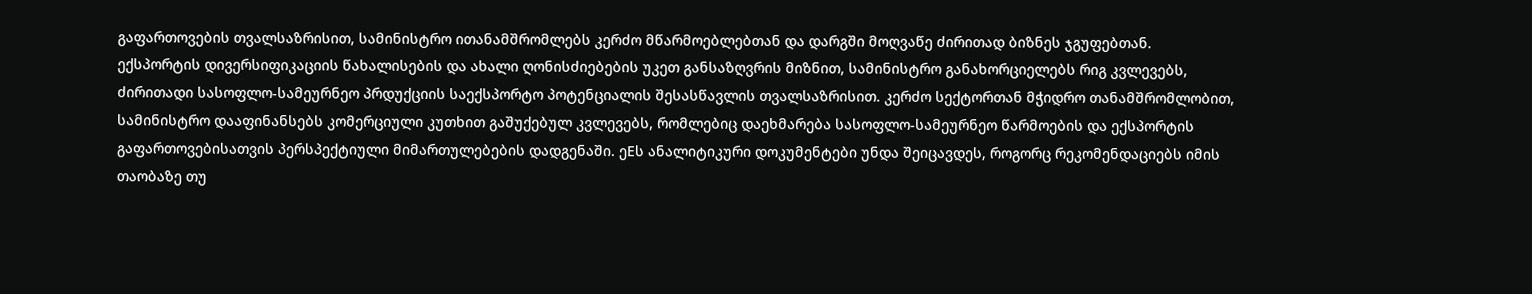გაფართოვების თვალსაზრისით, სამინისტრო ითანამშრომლებს კერძო მწარმოებლებთან და დარგში მოღვაწე ძირითად ბიზნეს ჯგუფებთან.
ექსპორტის დივერსიფიკაციის წახალისების და ახალი ღონისძიებების უკეთ განსაზღვრის მიზნით, სამინისტრო განახორციელებს რიგ კვლევებს, ძირითადი სასოფლო-სამეურნეო პრდუქციის საექსპორტო პოტენციალის შესასწავლის თვალსაზრისით. კერძო სექტორთან მჭიდრო თანამშრომლობით, სამინისტრო დააფინანსებს კომერციული კუთხით გაშუქებულ კვლევებს, რომლებიც დაეხმარება სასოფლო-სამეურნეო წარმოების და ექსპორტის გაფართოვებისათვის პერსპექტიული მიმართულებების დადგენაში. ეEს ანალიტიკური დოკუმენტები უნდა შეიცავდეს, როგორც რეკომენდაციებს იმის თაობაზე თუ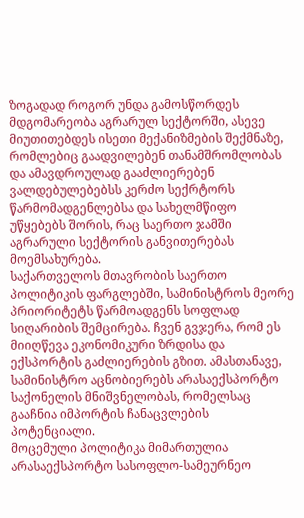ზოგადად როგორ უნდა გამოსწორდეს მდგომარეობა აგრარულ სექტორში, ასევე მიუთითებდეს ისეთი მექანიზმების შექმნაზე, რომლებიც გაადვილებენ თანამშრომლობას და ამავდროულად გააძლიერებენ ვალდებულებებსს კერძო სექრტორს წარმომადგენლებსა და სახელმწიფო უწყებებს შორის, რაც საერთო ჯამში აგრარული სექტორის განვითერებას მოემსახურება.
საქართველოს მთავრობის საერთო პოლიტიკის ფარგლებში, სამინისტროს მეორე პრიორიტეტს წარმოადგენს სოფლად სიღარიბის შემცირება. ჩვენ გვჯერა, რომ ეს მიიღწევა ეკონომიკური ზრდისა და ექსპორტის გაძლიერების გზით. ამასთანავე, სამინისტრო აცნობიერებს არასაექსპორტო საქონელის მნიშვნელობას, რომელსაც გააჩნია იმპორტის ჩანაცვლების პოტენციალი.
მოცემული პოლიტიკა მიმართულია არასაექსპორტო სასოფლო-სამეურნეო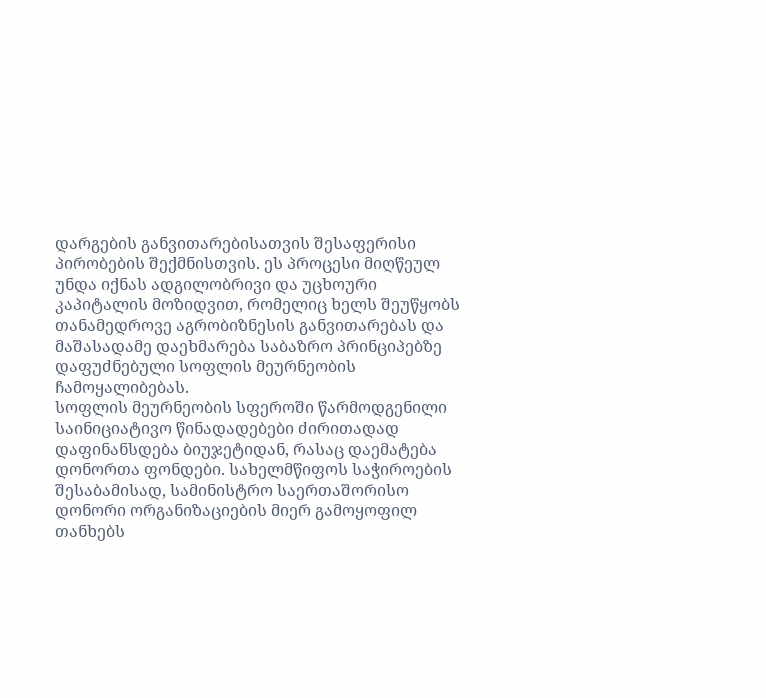დარგების განვითარებისათვის შესაფერისი პირობების შექმნისთვის. ეს პროცესი მიღწეულ უნდა იქნას ადგილობრივი და უცხოური კაპიტალის მოზიდვით, რომელიც ხელს შეუწყობს თანამედროვე აგრობიზნესის განვითარებას და მაშასადამე დაეხმარება საბაზრო პრინციპებზე დაფუძნებული სოფლის მეურნეობის ჩამოყალიბებას.
სოფლის მეურნეობის სფეროში წარმოდგენილი საინიციატივო წინადადებები ძირითადად დაფინანსდება ბიუჯეტიდან, რასაც დაემატება დონორთა ფონდები. სახელმწიფოს საჭიროების შესაბამისად, სამინისტრო საერთაშორისო დონორი ორგანიზაციების მიერ გამოყოფილ თანხებს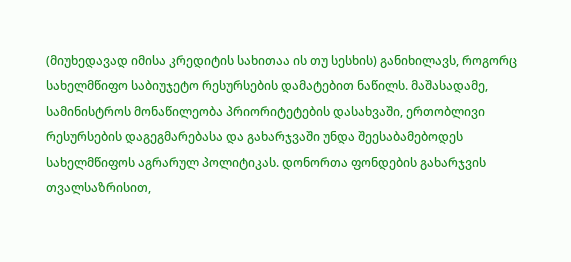(მიუხედავად იმისა კრედიტის სახითაა ის თუ სესხის) განიხილავს, როგორც სახელმწიფო საბიუჯეტო რესურსების დამატებით ნაწილს. მაშასადამე, სამინისტროს მონაწილეობა პრიორიტეტების დასახვაში, ერთობლივი რესურსების დაგეგმარებასა და გახარჯვაში უნდა შეესაბამებოდეს სახელმწიფოს აგრარულ პოლიტიკას. დონორთა ფონდების გახარჯვის თვალსაზრისით,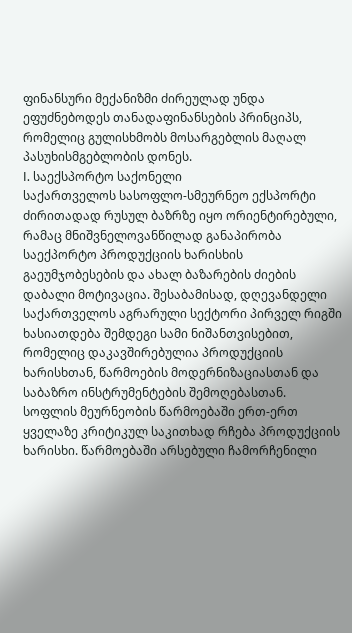ფინანსური მექანიზმი ძირეულად უნდა ეფუძნებოდეს თანადაფინანსების პრინციპს, რომელიც გულისხმობს მოსარგებლის მაღალ პასუხისმგებლობის დონეს.
I. საექსპორტო საქონელი
საქართველოს სასოფლო-სმეურნეო ექსპორტი ძირითადად რუსულ ბაზრზე იყო ორიენტირებული, რამაც მნიშვნელოვანწილად განაპირობა საექპორტო პროდუქციის ხარისხის გაეუმჯობესების და ახალ ბაზარების ძიების დაბალი მოტივაცია. შესაბამისად, დღევანდელი საქართველოს აგრარული სექტორი პირველ რიგში ხასიათდება შემდეგი სამი ნიშანთვისებით, რომელიც დაკავშირებულია პროდუქციის ხარისხთან, წარმოების მოდერნიზაციასთან და საბაზრო ინსტრუმენტების შემოღებასთან.
სოფლის მეურნეობის წარმოებაში ერთ-ერთ ყველაზე კრიტიკულ საკითხად რჩება პროდუქციის ხარისხი. წარმოებაში არსებული ჩამორჩენილი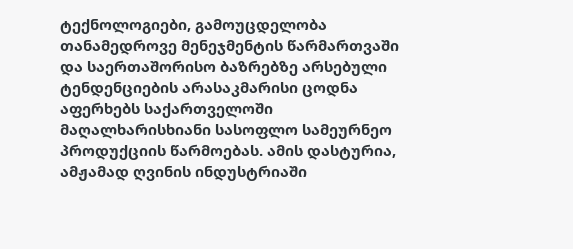ტექნოლოგიები, გამოუცდელობა თანამედროვე მენეჯმენტის წარმართვაში და საერთაშორისო ბაზრებზე არსებული ტენდენციების არასაკმარისი ცოდნა აფერხებს საქართველოში მაღალხარისხიანი სასოფლო სამეურნეო პროდუქციის წარმოებას. ამის დასტურია, ამჟამად ღვინის ინდუსტრიაში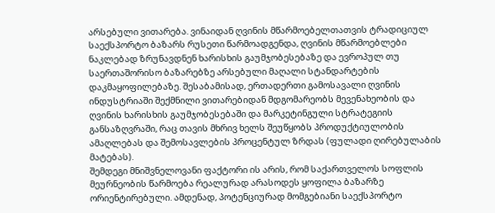არსებული ვითარება. ვინაიდან ღვინის მწარმოებელთათვის ტრადიციულ საექსპორტო ბაზარს რუსეთი წარმოადგენდა, ღვინის მწარმოებლები ნაკლებად ზრუნავდნენ ხარისხის გაუმჯობესებაზე და ევროპულ თუ საერთაშორისო ბაზარებზე არსებული მაღალი სტანდარტების დაკმაყოფილებაზე. შესაბამისად, ერთადერთი გამოსავალი ღვინის ინდუსტრიაში შექმნილი ვითარებიდან მდგომარეობს მევენახეობის და ღვინის ხარისხის გაუმჯობესებაში და მარკეტინგული სტრატეგიის განსაზღვრაში, რაც თავის მხრივ ხელს შეუწყობს პროდუქტიულობის ამაღლებას და შემოსავლების პროცენტულ ზრდას (ფულადი ღირებულაბის მატებას).
შემდეგი მნიშვნელოვანი ფაქტორი ის არის, რომ საქართველოს სოფლის მეურნეობის წარმოება რეალურად არასოდეს ყოფილა ბაზარზე ორიენტირებული. ამდენად, პოტენციურად მომგებიანი საექსპორტო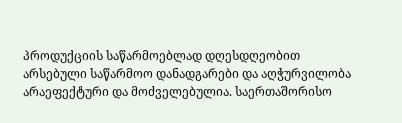პროდუქციის საწარმოებლად დღესდღეობით არსებული საწარმოო დანადგარები და აღჭურვილობა არაეფექტური და მოძველებულია. საერთაშორისო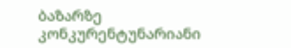ბაზარზე კონკურენტუნარიანი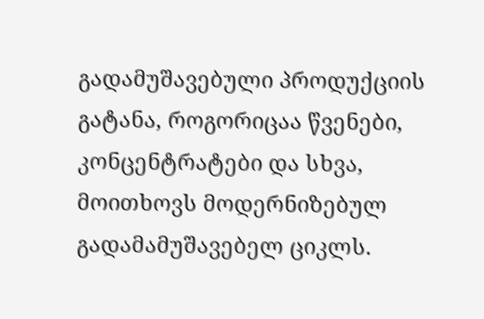გადამუშავებული პროდუქციის გატანა, როგორიცაა წვენები, კონცენტრატები და სხვა, მოითხოვს მოდერნიზებულ გადამამუშავებელ ციკლს.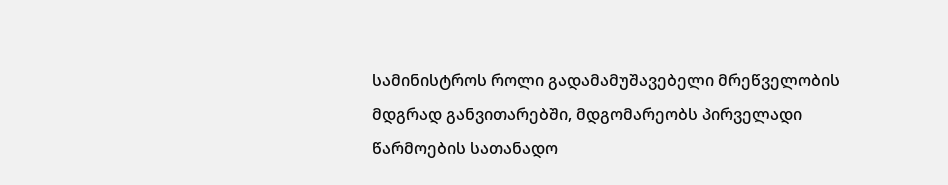სამინისტროს როლი გადამამუშავებელი მრეწველობის მდგრად განვითარებში, მდგომარეობს პირველადი წარმოების სათანადო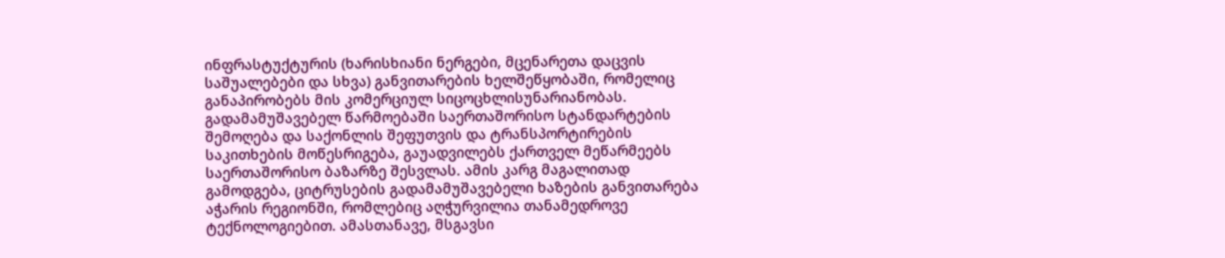ინფრასტუქტურის (ხარისხიანი ნერგები, მცენარეთა დაცვის საშუალებები და სხვა) განვითარების ხელშეწყობაში, რომელიც განაპირობებს მის კომერციულ სიცოცხლისუნარიანობას. გადამამუშავებელ წარმოებაში საერთაშორისო სტანდარტების შემოღება და საქონლის შეფუთვის და ტრანსპორტირების საკითხების მოწესრიგება, გაუადვილებს ქართველ მეწარმეებს საერთაშორისო ბაზარზე შესვლას. ამის კარგ მაგალითად გამოდგება, ციტრუსების გადამამუშავებელი ხაზების განვითარება აჭარის რეგიონში, რომლებიც აღჭურვილია თანამედროვე ტექნოლოგიებით. ამასთანავე, მსგავსი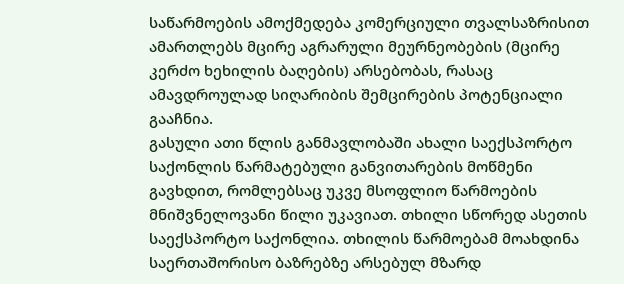საწარმოების ამოქმედება კომერციული თვალსაზრისით ამართლებს მცირე აგრარული მეურნეობების (მცირე კერძო ხეხილის ბაღების) არსებობას, რასაც ამავდროულად სიღარიბის შემცირების პოტენციალი გააჩნია.
გასული ათი წლის განმავლობაში ახალი საექსპორტო საქონლის წარმატებული განვითარების მოწმენი გავხდით, რომლებსაც უკვე მსოფლიო წარმოების მნიშვნელოვანი წილი უკავიათ. თხილი სწორედ ასეთის საექსპორტო საქონლია. თხილის წარმოებამ მოახდინა საერთაშორისო ბაზრებზე არსებულ მზარდ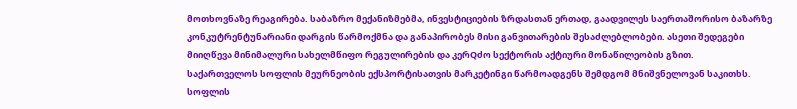მოთხოვნაზე რეაგირება. საბაზრო მექანიზმებმა, ინვესტიციების ზრდასთან ერთად, გაადვილეს საერთაშორისო ბაზარზე კონკუტრენტუნარიანი დარგის წარმოქმნა და განაპირობეს მისი განვითარების შესაძლებლობები. ასეთი შედეგები მიიღწევა მინიმალური სახელმწიფო რეგულირების და კერQძო სექტორის აქტიური მონაწილეობის გზით.
საქართველოს სოფლის მეურნეობის ექსპორტისათვის მარკეტინგი წარმოადგენს შემდგომ მნიშვნელოვან საკითხს. სოფლის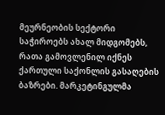მეურნეობის სექტორი საჭიროებს ახალ მიდგომებს, რათა გამოვლენილ იქნეს ქართული საქონლის გასაღების ბაზრები. მარკეტინგულმა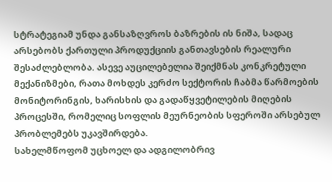სტრატეგიამ უნდა განსაზღვროს ბაზრების ის ნიშა, სადაც არსებობს ქართული პროდუქციის განთავსების რეალური შესაძლებლობა. ასევე აუცილებელია შეიქმნას კონკრეტული მექანიზმები, რათა მოხდეს კერძო სექტორის ჩაბმა წარმოების მონიტორინგის, ხარისხის და გადაწყვეტილების მიღების პროცესში, რომელიც სოფლის მეურნეობის სფეროში არსებულ პრობლემებს უკავშირდება.
სახელმწოფომ უცხოელ და ადგილობრივ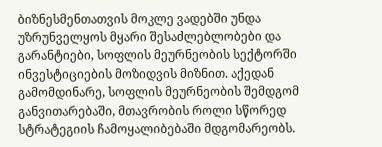ბიზნესმენთათვის მოკლე ვადებში უნდა უზრუნველყოს მყარი შესაძლებლობები და გარანტიები, სოფლის მეურნეობის სექტორში ინვესტიციების მოზიდვის მიზნით. აქედან გამომდინარე, სოფლის მეურნეობის შემდგომ განვითარებაში, მთავრობის როლი სწორედ სტრატეგიის ჩამოყალიბებაში მდგომარეობს.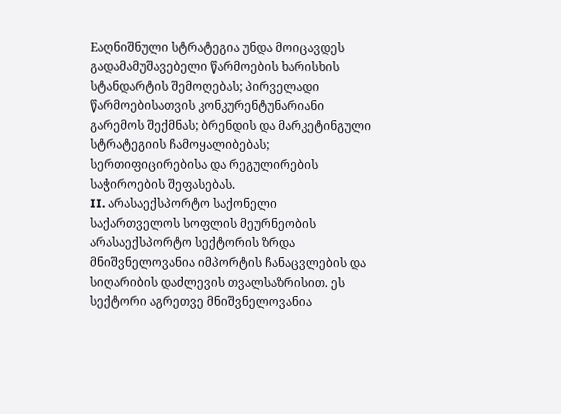Eაღნიშნული სტრატეგია უნდა მოიცავდეს გადამამუშავებელი წარმოების ხარისხის სტანდარტის შემოღებას; პირველადი წარმოებისათვის კონკურენტუნარიანი გარემოს შექმნას; ბრენდის და მარკეტინგული სტრატეგიის ჩამოყალიბებას; სერთიფიცირებისა და რეგულირების საჭიროების შეფასებას.
II. არასაექსპორტო საქონელი
საქართველოს სოფლის მეურნეობის არასაექსპორტო სექტორის ზრდა მნიშვნელოვანია იმპორტის ჩანაცვლების და სიღარიბის დაძლევის თვალსაზრისით. ეს სექტორი აგრეთვე მნიშვნელოვანია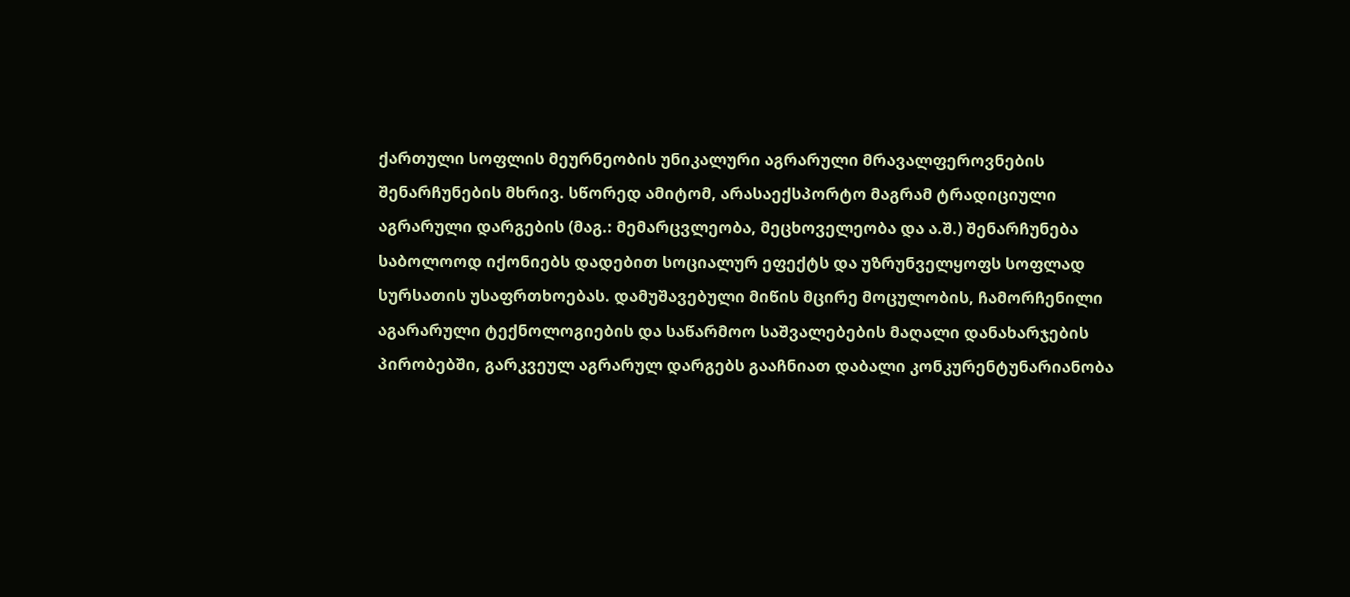ქართული სოფლის მეურნეობის უნიკალური აგრარული მრავალფეროვნების შენარჩუნების მხრივ. სწორედ ამიტომ, არასაექსპორტო მაგრამ ტრადიციული აგრარული დარგების (მაგ.: მემარცვლეობა, მეცხოველეობა და ა.შ.) შენარჩუნება საბოლოოდ იქონიებს დადებით სოციალურ ეფექტს და უზრუნველყოფს სოფლად სურსათის უსაფრთხოებას. დამუშავებული მიწის მცირე მოცულობის, ჩამორჩენილი აგარარული ტექნოლოგიების და საწარმოო საშვალებების მაღალი დანახარჯების პირობებში, გარკვეულ აგრარულ დარგებს გააჩნიათ დაბალი კონკურენტუნარიანობა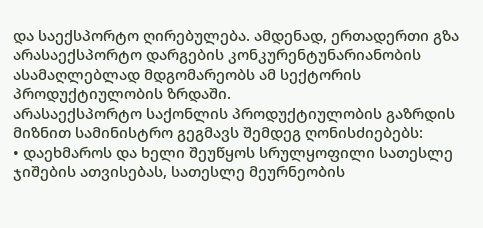და საექსპორტო ღირებულება. ამდენად, ერთადერთი გზა არასაექსპორტო დარგების კონკურენტუნარიანობის ასამაღლებლად მდგომარეობს ამ სექტორის პროდუქტიულობის ზრდაში.
არასაექსპორტო საქონლის პროდუქტიულობის გაზრდის მიზნით სამინისტრო გეგმავს შემდეგ ღონისძიებებს:
• დაეხმაროს და ხელი შეუწყოს სრულყოფილი სათესლე ჯიშების ათვისებას, სათესლე მეურნეობის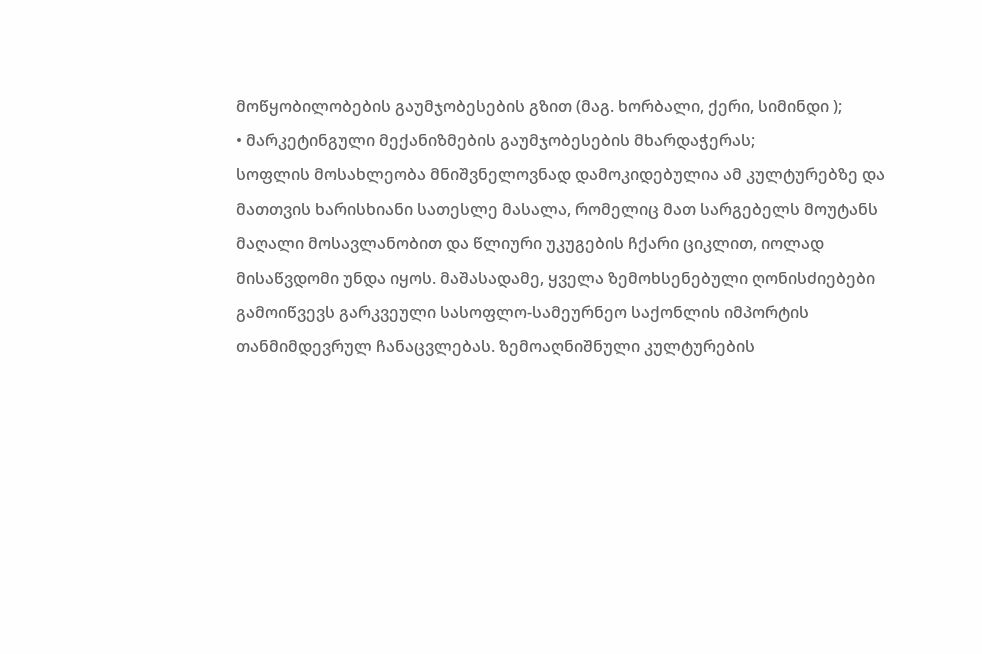მოწყობილობების გაუმჯობესების გზით (მაგ. ხორბალი, ქერი, სიმინდი );
• მარკეტინგული მექანიზმების გაუმჯობესების მხარდაჭერას;
სოფლის მოსახლეობა მნიშვნელოვნად დამოკიდებულია ამ კულტურებზე და მათთვის ხარისხიანი სათესლე მასალა, რომელიც მათ სარგებელს მოუტანს მაღალი მოსავლანობით და წლიური უკუგების ჩქარი ციკლით, იოლად მისაწვდომი უნდა იყოს. მაშასადამე, ყველა ზემოხსენებული ღონისძიებები გამოიწვევს გარკვეული სასოფლო-სამეურნეო საქონლის იმპორტის თანმიმდევრულ ჩანაცვლებას. ზემოაღნიშნული კულტურების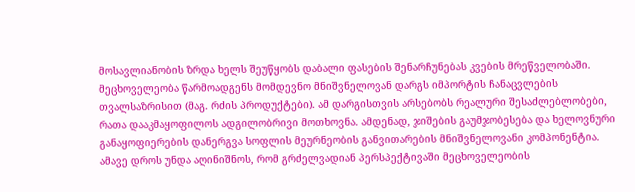მოსავლიანობის ზრდა ხელს შეუწყობს დაბალი ფასების შენარჩუნებას კვების მრეწველობაში.
მეცხოველეობა წარმოადგენს მომდევნო მნიშვნელოვან დარგს იმპორტის ჩანაცვლების თვალსაზრისით (მაგ. რძის პროდუქტები). ამ დარგისთვის არსებობს რეალური შესაძლებლობები, რათა დააკმაყოფილოს ადგილობრივი მოთხოვნა. ამდენად, ჯიშების გაუმჯობესება და ხელოვნური განაყოფიერების დანერგვა სოფლის მეურნეობის განვითარების მნიშვნელოვანი კომპონენტია. ამავე დროს უნდა აღინიშნოს, რომ გრძელვადიან პერსპექტივაში მეცხოველეობის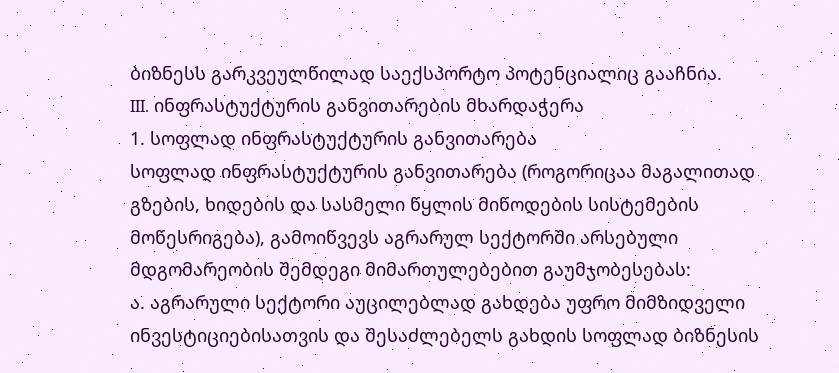ბიზნესს გარკვეულწილად საექსპორტო პოტენციალიც გააჩნია.
III. ინფრასტუქტურის განვითარების მხარდაჭერა
1. სოფლად ინფრასტუქტურის განვითარება
სოფლად ინფრასტუქტურის განვითარება (როგორიცაა მაგალითად გზების, ხიდების და სასმელი წყლის მიწოდების სისტემების მოწესრიგება), გამოიწვევს აგრარულ სექტორში არსებული მდგომარეობის შემდეგი მიმართულებებით გაუმჯობესებას:
ა. აგრარული სექტორი აუცილებლად გახდება უფრო მიმზიდველი ინვესტიციებისათვის და შესაძლებელს გახდის სოფლად ბიზნესის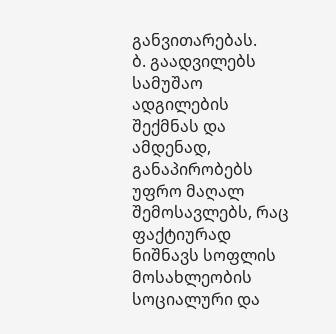განვითარებას.
ბ. გაადვილებს სამუშაო ადგილების შექმნას და ამდენად, განაპირობებს უფრო მაღალ შემოსავლებს, რაც ფაქტიურად ნიშნავს სოფლის მოსახლეობის სოციალური და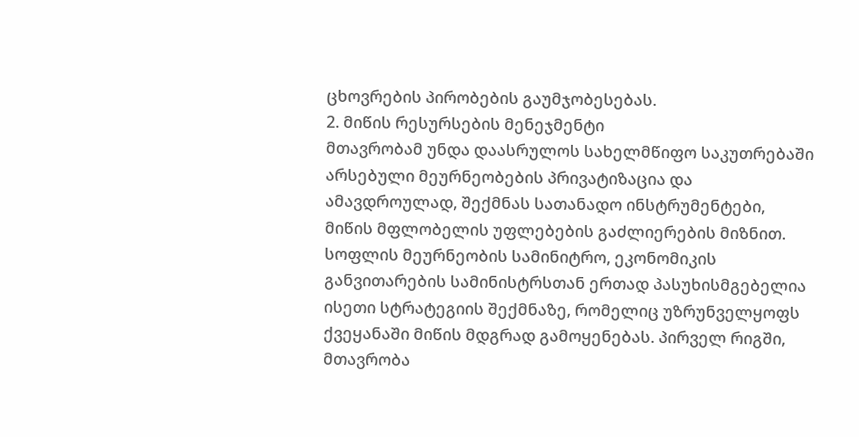ცხოვრების პირობების გაუმჯობესებას.
2. მიწის რესურსების მენეჯმენტი
მთავრობამ უნდა დაასრულოს სახელმწიფო საკუთრებაში არსებული მეურნეობების პრივატიზაცია და ამავდროულად, შექმნას სათანადო ინსტრუმენტები, მიწის მფლობელის უფლებების გაძლიერების მიზნით. სოფლის მეურნეობის სამინიტრო, ეკონომიკის განვითარების სამინისტრსთან ერთად პასუხისმგებელია ისეთი სტრატეგიის შექმნაზე, რომელიც უზრუნველყოფს ქვეყანაში მიწის მდგრად გამოყენებას. პირველ რიგში, მთავრობა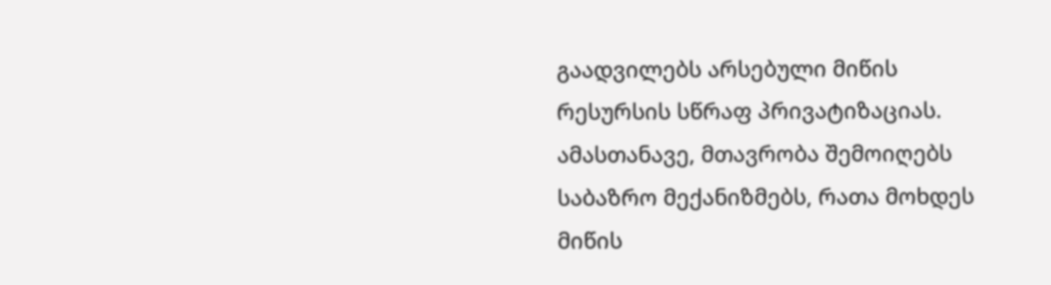გაადვილებს არსებული მიწის რესურსის სწრაფ პრივატიზაციას. ამასთანავე, მთავრობა შემოიღებს საბაზრო მექანიზმებს, რათა მოხდეს მიწის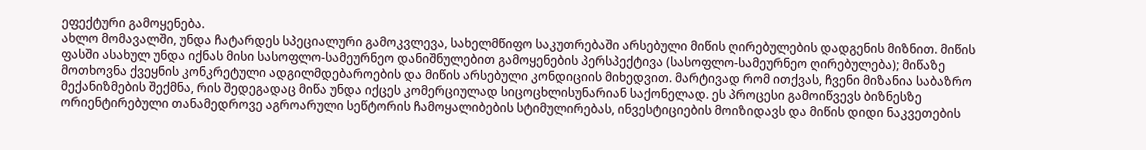ეფექტური გამოყენება.
ახლო მომავალში, უნდა ჩატარდეს სპეციალური გამოკვლევა, სახელმწიფო საკუთრებაში არსებული მიწის ღირებულების დადგენის მიზნით. მიწის ფასში ასახულ უნდა იქნას მისი სასოფლო-სამეურნეო დანიშნულებით გამოყენების პერსპექტივა (სასოფლო-სამეურნეო ღირებულება); მიწაზე მოთხოვნა ქვეყნის კონკრეტული ადგილმდებაროების და მიწის არსებული კონდიციის მიხედვით. მარტივად რომ ითქვას, ჩვენი მიზანია საბაზრო მექანიზმების შექმნა, რის შედეგადაც მიწა უნდა იქცეს კომერციულად სიცოცხლისუნარიან საქონელად. ეს პროცესი გამოიწვევს ბიზნესზე ორიენტირებული თანამედროვე აგროარული სეწტორის ჩამოყალიბების სტიმულირებას, ინვესტიციების მოიზიდავს და მიწის დიდი ნაკვეთების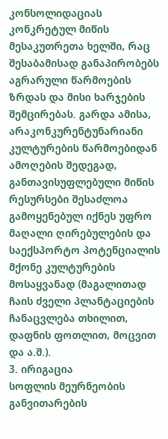კონსოლიდაციას კონკრეტულ მიწის მესაკუთრეთა ხელში, რაც შესაბამისად განაპირობებს აგრარული წარმოების ზრდას და მისი ხარჯების შემცირებას. გარდა ამისა, არაკონკურენტუნარიანი კულტურების წარმოებიდან ამოღების შედეგად, განთავისუფლებული მიწის რესურსები შესაძლოა გამოყენებულ იქნეს უფრო მაღალი ღირებულების და საექსპორტო პოტენციალის მქონე კულტურების მოსაყვანად (მაგალითად ჩაის ძველი პლანტაციების ჩანაცვლება თხილით, დაფნის ფოთლით, მოცვით და ა.შ.).
3. ირიგაცია
სოფლის მეურნეობის განვითარების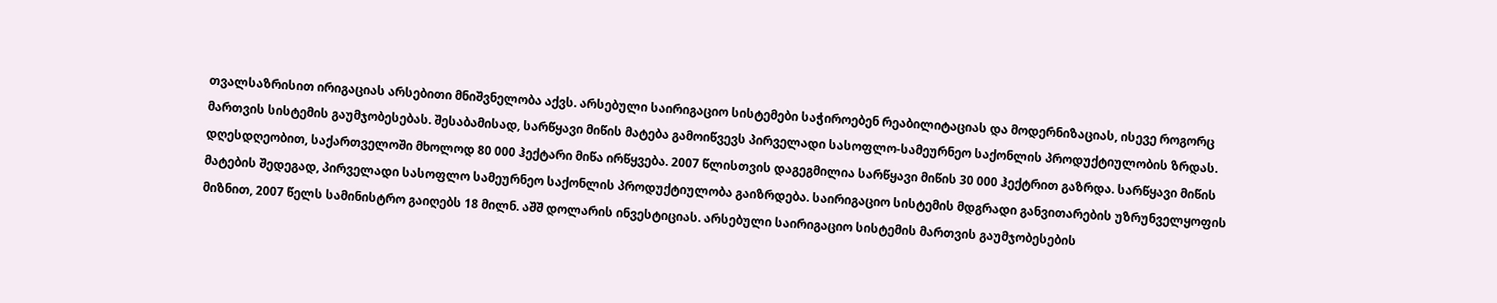თვალსაზრისით ირიგაციას არსებითი მნიშვნელობა აქვს. არსებული საირიგაციო სისტემები საჭიროებენ რეაბილიტაციას და მოდერნიზაციას, ისევე როგორც მართვის სისტემის გაუმჯობესებას. შესაბამისად, სარწყავი მიწის მატება გამოიწვევს პირველადი სასოფლო-სამეურნეო საქონლის პროდუქტიულობის ზრდას.
დღესდღეობით, საქართველოში მხოლოდ 80 000 ჰექტარი მიწა ირწყვება. 2007 წლისთვის დაგეგმილია სარწყავი მიწის 30 000 ჰექტრით გაზრდა. სარწყავი მიწის მატების შედეგად, პირველადი სასოფლო სამეურნეო საქონლის პროდუქტიულობა გაიზრდება. საირიგაციო სისტემის მდგრადი განვითარების უზრუნველყოფის მიზნით, 2007 წელს სამინისტრო გაიღებს 18 მილნ. აშშ დოლარის ინვესტიციას. არსებული საირიგაციო სისტემის მართვის გაუმჯობესების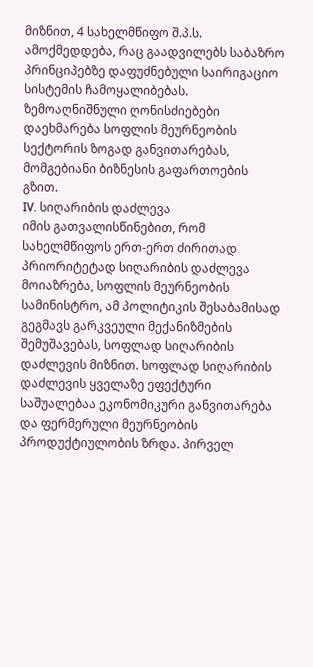მიზნით, 4 სახელმწიფო შ.პ.ს. ამოქმედდება, რაც გაადვილებს საბაზრო პრინციპებზე დაფუძნებული საირიგაციო სისტემის ჩამოყალიბებას. ზემოაღნიშნული ღონისძიებები დაეხმარება სოფლის მეურნეობის სექტორის ზოგად განვითარებას, მომგებიანი ბიზნესის გაფართოების გზით.
IV. სიღარიბის დაძლევა
იმის გათვალისწინებით, რომ სახელმწიფოს ერთ-ერთ ძირითად პრიორიტეტად სიღარიბის დაძლევა მოიაზრება, სოფლის მეურნეობის სამინისტრო, ამ პოლიტიკის შესაბამისად გეგმავს გარკვეული მექანიზმების შემუშავებას, სოფლად სიღარიბის დაძლევის მიზნით. სოფლად სიღარიბის დაძლევის ყველაზე ეფექტური საშუალებაა ეკონომიკური განვითარება და ფერმერული მეურნეობის პროდუქტიულობის ზრდა. პირველ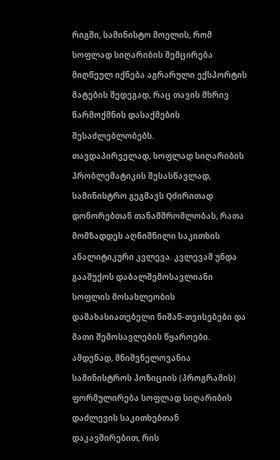რიგში, სამინისტო მოელის, რომ სოფლად სიღარიბის შემცირება მიღწეულ იქნება აგრარული ექსპორტის მატების შედეგად, რაც თავის მხრივ წარმოქმნის დასაქმების შესაძლებლობებს.
თავდაპირველად, სოფლად სიღარიბის პრობლემატიკის შესასწავლად, სამინისტრო გეგმავს Qძირითად დონორებთან თანამშრომლობას, რათა მომზადდეს აღნიშნილი საკითხის ანალიტიკური კვლევა. კვლევამ უნდა გააშუქოს დაბალშემოსავლიანი სოფლის მოსახლეობის დამახასიათებელი ნიშან-თვისებები და მათი შემოსავლების წყაროები. ამდენად, მნიშვნელოვანია სამინისტროს პოზიციის (პროგრამის) ფორმულირება სოფლად სიღარიბის დაძლევის საკითხებთან დაკავშირებით, რის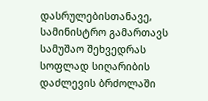დასრულებისთანავე, სამინისტრო გამართავს სამუშაო შეხვედრას სოფლად სიღარიბის დაძლევის ბრძოლაში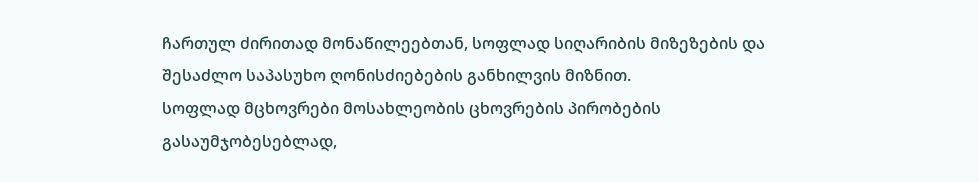ჩართულ ძირითად მონაწილეებთან, სოფლად სიღარიბის მიზეზების და შესაძლო საპასუხო ღონისძიებების განხილვის მიზნით.
სოფლად მცხოვრები მოსახლეობის ცხოვრების პირობების გასაუმჯობესებლად,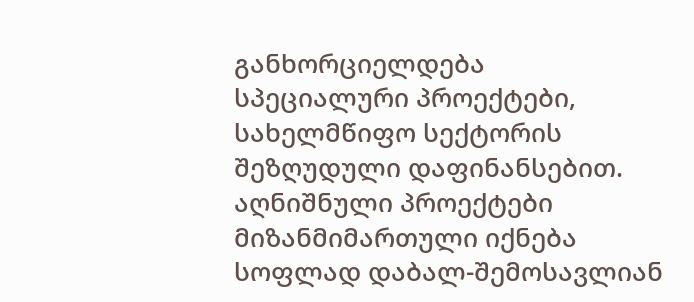განხორციელდება სპეციალური პროექტები, სახელმწიფო სექტორის შეზღუდული დაფინანსებით. აღნიშნული პროექტები მიზანმიმართული იქნება სოფლად დაბალ-შემოსავლიან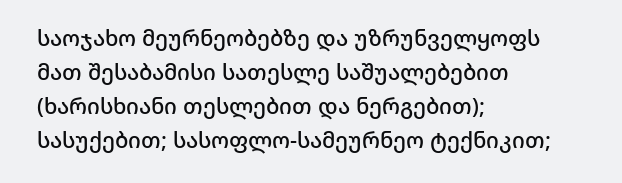საოჯახო მეურნეობებზე და უზრუნველყოფს მათ შესაბამისი სათესლე საშუალებებით (ხარისხიანი თესლებით და ნერგებით); სასუქებით; სასოფლო-სამეურნეო ტექნიკით;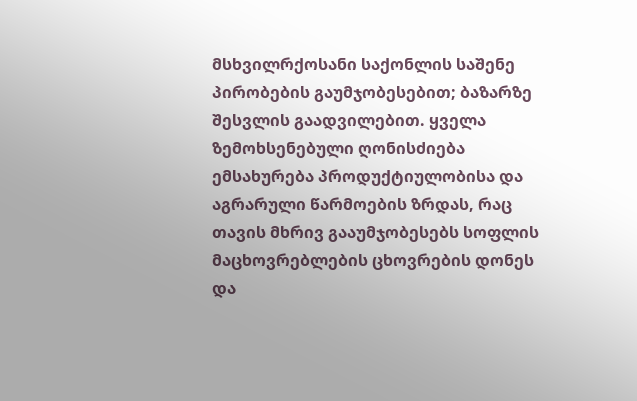მსხვილრქოსანი საქონლის საშენე პირობების გაუმჯობესებით; ბაზარზე შესვლის გაადვილებით. ყველა ზემოხსენებული ღონისძიება ემსახურება პროდუქტიულობისა და აგრარული წარმოების ზრდას, რაც თავის მხრივ გააუმჯობესებს სოფლის მაცხოვრებლების ცხოვრების დონეს და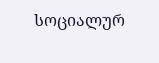სოციალურ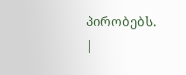პირობებს.
|